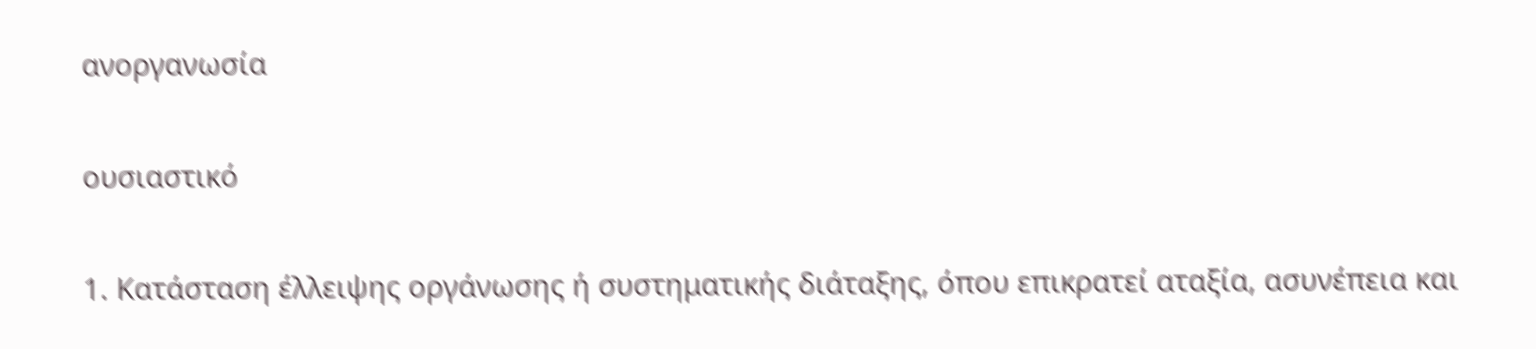ανοργανωσία

ουσιαστικό

1. Κατάσταση έλλειψης οργάνωσης ή συστηματικής διάταξης, όπου επικρατεί αταξία, ασυνέπεια και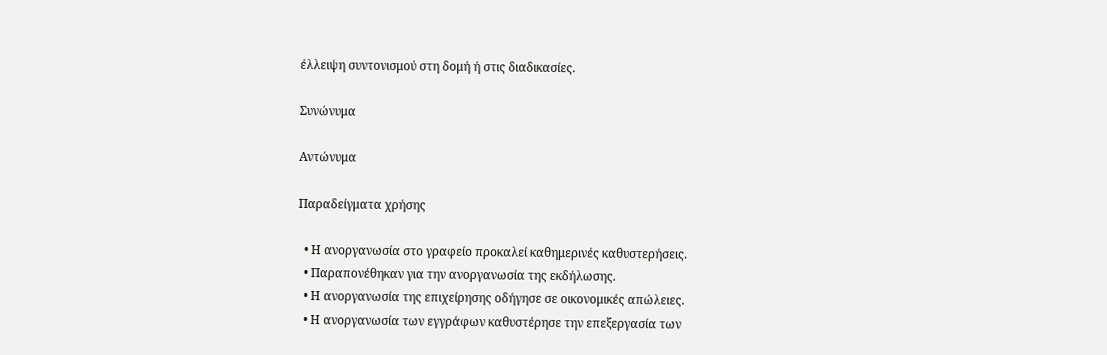έλλειψη συντονισμού στη δομή ή στις διαδικασίες.

Συνώνυμα

Αντώνυμα

Παραδείγματα χρήσης

  • Η ανοργανωσία στο γραφείο προκαλεί καθημερινές καθυστερήσεις.
  • Παραπονέθηκαν για την ανοργανωσία της εκδήλωσης.
  • Η ανοργανωσία της επιχείρησης οδήγησε σε οικονομικές απώλειες.
  • Η ανοργανωσία των εγγράφων καθυστέρησε την επεξεργασία των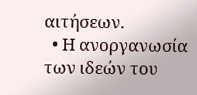αιτήσεων.
  • Η ανοργανωσία των ιδεών του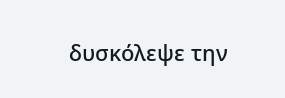δυσκόλεψε την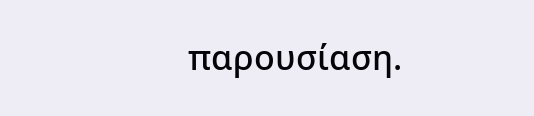παρουσίαση.